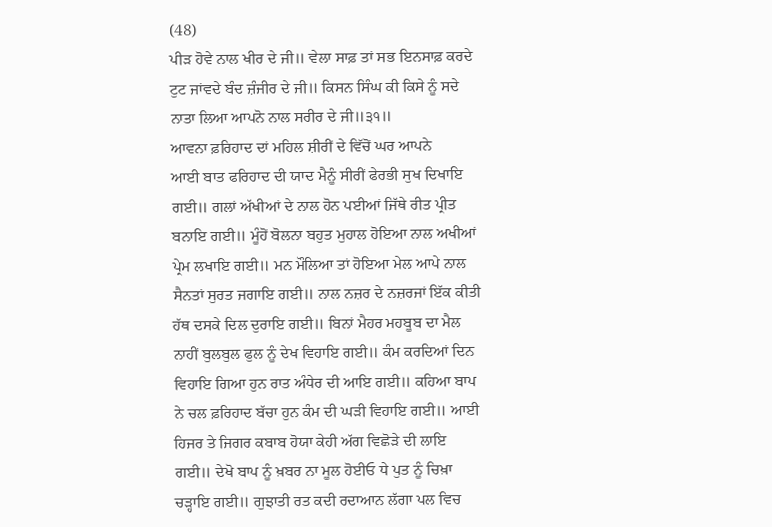(48)
ਪੀੜ ਹੋਵੇ ਨਾਲ ਖੀਰ ਦੇ ਜੀ॥ ਵੇਲਾ ਸਾਫ਼ ਤਾਂ ਸਭ ਇਨਸਾਫ਼ ਕਰਦੇ ਟੁਟ ਜਾਂਵਦੇ ਬੰਦ ਜ਼ੰਜੀਰ ਦੇ ਜੀ॥ ਕਿਸਨ ਸਿੰਘ ਕੀ ਕਿਸੇ ਨੂੰ ਸਦੇ ਨਾਤਾ ਲਿਆ ਆਪਨੋ ਨਾਲ ਸਰੀਰ ਦੇ ਜੀ॥੩੧॥
ਆਵਨਾ ਫ਼ਰਿਹਾਦ ਦਾਂ ਮਹਿਲ ਸ਼ੀਰੀਂ ਦੇ ਵਿੱਚੋਂ ਘਰ ਆਪਨੇ
ਆਈ ਬਾਤ ਫਰਿਹਾਦ ਦੀ ਯਾਦ ਮੈਨੂੰ ਸੀਰੀਂ ਫੇਰਭੀ ਸੁਖ ਦਿਖਾਇ ਗਈ॥ ਗਲਾਂ ਅੱਖੀਆਂ ਦੇ ਨਾਲ ਹੋਨ ਪਈਆਂ ਜਿੱਥੇ ਰੀਤ ਪ੍ਰੀਤ ਬਨਾਇ ਗਈ॥ ਮੂੰਹੋਂ ਬੋਲਨਾ ਬਹੁਤ ਮੁਹਾਲ ਹੋਇਆ ਨਾਲ ਅਖੀਆਂ ਪ੍ਰੇਮ ਲਖਾਇ ਗਈ॥ ਮਨ ਮੌਲਿਆ ਤਾਂ ਹੋਇਆ ਮੇਲ ਆਪੇ ਨਾਲ ਸੈਨਤਾਂ ਸੁਰਤ ਜਗਾਇ ਗਈ॥ ਨਾਲ ਨਜ਼ਰ ਦੇ ਨਜ਼ਰਜਾਂ ਇੱਕ ਕੀਤੀ ਹੱਥ ਦਸਕੇ ਦਿਲ ਦੁਰਾਇ ਗਈ॥ ਬਿਨਾਂ ਮੈਹਰ ਮਹਬੂਬ ਦਾ ਮੈਲ ਨਾਹੀਂ ਬੁਲਬੁਲ ਫੁਲ ਨੂੰ ਦੇਖ ਵਿਹਾਇ ਗਈ॥ ਕੰਮ ਕਰਦਿਆਂ ਦਿਨ ਵਿਹਾਇ ਗਿਆ ਹੁਨ ਰਾਤ ਅੰਧੇਰ ਦੀ ਆਇ ਗਈ॥ ਕਹਿਆ ਬਾਪ ਨੇ ਚਲ ਫ਼ਰਿਹਾਦ ਬੱਚਾ ਹੁਨ ਕੰਮ ਦੀ ਘੜੀ ਵਿਹਾਇ ਗਈ॥ ਆਈ ਹਿਜਰ ਤੇ ਜਿਗਰ ਕਬਾਬ ਹੋਯਾ ਕੇਹੀ ਅੱਗ ਵਿਛੋੜੇ ਦੀ ਲਾਇ ਗਈ॥ ਦੇਖੋ ਬਾਪ ਨੂੰ ਖ਼ਬਰ ਨਾ ਮੂਲ ਹੋਈਓ ਧੇ ਪੁਤ ਨੂੰ ਚਿਖ਼ਾ ਚੜ੍ਹਾਇ ਗਈ॥ ਗੁਝਾਤੀ ਰਤ ਕਦੀ ਰਦਾਆਨ ਲੱਗਾ ਪਲ ਵਿਚ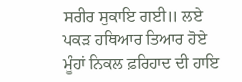ਸਰੀਰ ਸੁਕਾਇ ਗਈ॥ ਲਏ ਪਕੜ ਹਥਿਆਰ ਤਿਆਰ ਹੋਏ ਮੂੰਹਾਂ ਨਿਕਲ ਫ਼ਰਿਹਾਦ ਦੀ ਹਾਇ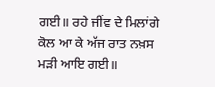ਗਈ॥ ਰਹੇ ਜੀਂਵ ਦੇ ਮਿਲਾਂਗੇ ਕੋਲ ਆ ਕੇ ਅੱਜ ਰਾਤ ਨਖ਼ਸ ਮੜੀ ਆਇ ਗਈ॥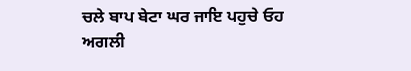ਚਲੇ ਬਾਪ ਬੇਟਾ ਘਰ ਜਾਇ ਪਹੁਚੇ ਓਹ ਅਗਲੀ